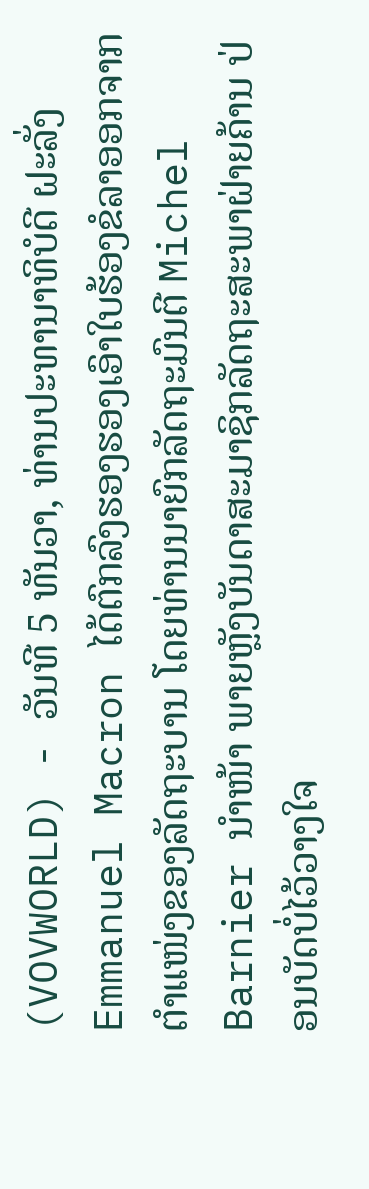(VOVWORLD) - ວັນທີ 5 ທັນວາ, ທ່ານປະທານາທິບໍດີ ຝະລັ່ງ Emmanuel Macron ໄດ້ຕົກລົງຮອງຮອງເອົາໃບຮ້ອງຂໍລາອອກຈາກຕຳແໜ່ງຂອງລັດຖະບານ ໂດຍທ່ານນາຍົກລັດຖະມົນຕີ Michel Barnier ນຳໜ້າ ພາຍຫຼັງບັນດາສະມາຊິກລັດຖະສະພາຝ່າຍຄ້ານ ປ່ອນບັດບໍ່ໄວ້ວາງໃຈ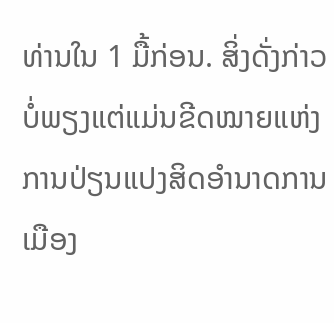ທ່ານໃນ 1 ມື້ກ່ອນ. ສິ່ງດັ່ງກ່າວບໍ່ພຽງແຕ່ແມ່ນຂີດໝາຍແຫ່ງການປ່ຽນແປງສິດອຳນາດການເມືອງ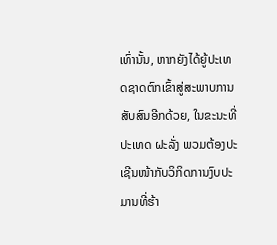ເທົ່ານັ້ນ, ຫາກຍັງໄດ້ຍູ້ປະເທດຊາດຕົກເຂົ້າສູ່ສະພາບການສັບສົນອີກດ້ວຍ, ໃນຂະນະທີ່ປະເທດ ຝະລັ່ງ ພວມຕ້ອງປະເຊີນໜ້າກັບວິກິດການງົບປະມານທີ່ຮ້າ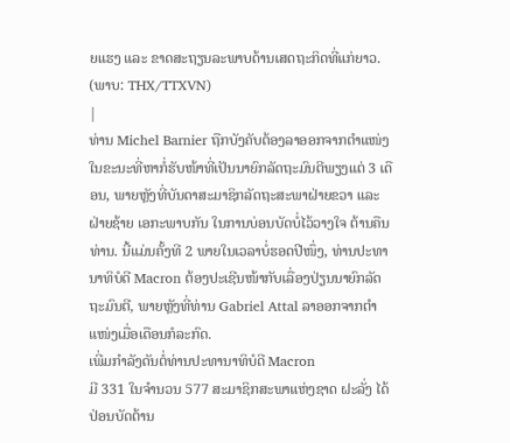ຍແຮງ ແລະ ຂາດສະຖຽນລະພາບດ້ານເສດຖະກິດທີ່ແກ່ຍາວ.
(ພາບ: THX/TTXVN)
|
ທ່ານ Michel Barnier ຖືກບັງຄັບຕ້ອງລາອອກຈາກຕຳແໜ່ງ ໃນຂະນະທີ່ຫາກໍ່ຮັບໜ້າທີ່ເປັນນາຍົກລັດຖະມົນຕີພຽງແຕ່ 3 ເດືອນ, ພາຍຫຼັງທີ່ບັນດາສະມາຊິກລັດຖະສະພາຝ່າຍຂວາ ແລະ ຝ່າຍຊ້າຍ ເອກະພາບກັນ ໃນການບ່ອນບັດບໍ່ໄວ້ວາງໃຈ ຕ້ານຄືນທ່ານ. ນີ້ແມ່ນຄັ້ງທີ 2 ພາຍໃນເວລາບໍ່ຮອດປີໜຶ່ງ, ທ່ານປະທານາທິບໍດີ Macron ຕ້ອງປະເຊີນໜ້າກັບເລື່ອງປ່ຽນນາຍົກລັດຖະມົນຕີ, ພາຍຫຼັງທີ່ທ່ານ Gabriel Attal ລາອອກຈາກຕຳແໜ່ງເມື່ອເດືອນກໍລະກົດ.
ເພີ່ມກຳລັງດັນຕໍ່ທ່ານປະທານາທິບໍດີ Macron
ມີ 331 ໃນຈຳນວນ 577 ສະມາຊິກສະພາແຫ່ງຊາດ ຝະລັ່ງ ໄດ້ປ່ອນບັດຕ້ານ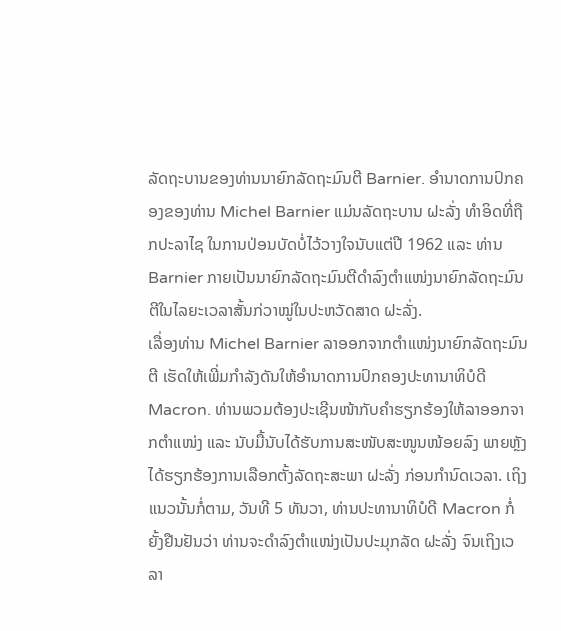ລັດຖະບານຂອງທ່ານນາຍົກລັດຖະມົນຕີ Barnier. ອຳນາດການປົກຄອງຂອງທ່ານ Michel Barnier ແມ່ນລັດຖະບານ ຝະລັ່ງ ທຳອິດທີ່ຖືກປະລາໄຊ ໃນການປ່ອນບັດບໍ່ໄວ້ວາງໃຈນັບແຕ່ປີ 1962 ແລະ ທ່ານ Barnier ກາຍເປັນນາຍົກລັດຖະມົນຕີດຳລົງຕຳແໜ່ງນາຍົກລັດຖະມົນຕີໃນໄລຍະເວລາສັ້ນກ່ວາໝູ່ໃນປະຫວັດສາດ ຝະລັ່ງ.
ເລື່ອງທ່ານ Michel Barnier ລາອອກຈາກຕຳແໜ່ງນາຍົກລັດຖະມົນຕີ ເຮັດໃຫ້ເພີ່ມກຳລັງດັນໃຫ້ອຳນາດການປົກຄອງປະທານາທິບໍດີ Macron. ທ່ານພວມຕ້ອງປະເຊີນໜ້າກັບຄຳຮຽກຮ້ອງໃຫ້ລາອອກຈາກຕຳແໜ່ງ ແລະ ນັບມື້ນັບໄດ້ຮັບການສະໜັບສະໜູນໜ້ອຍລົງ ພາຍຫຼັງໄດ້ຮຽກຮ້ອງການເລືອກຕັ້ງລັດຖະສະພາ ຝະລັ່ງ ກ່ອນກຳນົດເວລາ. ເຖິງແນວນັ້ນກໍ່ຕາມ, ວັນທີ 5 ທັນວາ, ທ່ານປະທານາທິບໍດີ Macron ກໍ່ຍັ້ງຢືນຢັນວ່າ ທ່ານຈະດຳລົງຕຳແໜ່ງເປັນປະມຸກລັດ ຝະລັ່ງ ຈົນເຖິງເວລາ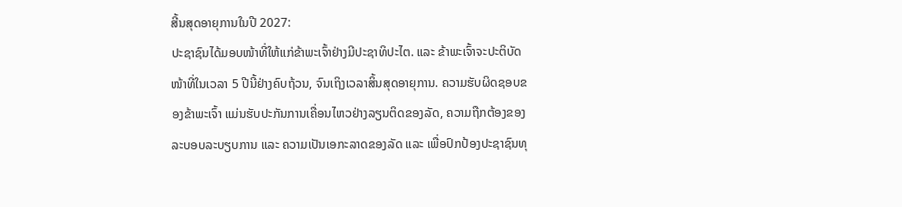ສີ້ນສຸດອາຍຸການໃນປີ 2027:
ປະຊາຊົນໄດ້ມອບໜ້າທີ່ໃຫ້ແກ່ຂ້າພະເຈົ້າຢ່າງມີປະຊາທິປະໄຕ. ແລະ ຂ້າພະເຈົ້າຈະປະຕິບັດໜ້າທີ່ໃນເວລາ 5 ປີນີ້ຢ່າງຄົບຖ້ວນ, ຈົນເຖິງເວລາສິ້ນສຸດອາຍຸການ. ຄວາມຮັບຜິດຊອບຂອງຂ້າພະເຈົ້າ ແມ່ນຮັບປະກັນການເຄື່ອນໄຫວຢ່າງລຽນຕິດຂອງລັດ, ຄວາມຖືກຕ້ອງຂອງລະບອບລະບຽບການ ແລະ ຄວາມເປັນເອກະລາດຂອງລັດ ແລະ ເພື່ອປົກປ້ອງປະຊາຊົນທຸ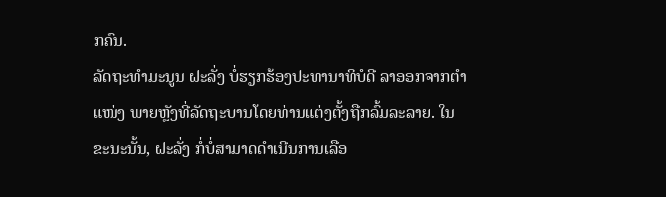ກຄົນ.
ລັດຖະທຳມະນູນ ຝະລັ່ງ ບໍ່ຮຽກຮ້ອງປະທານາທິບໍດີ ລາອອກຈາກຕຳແໜ່ງ ພາຍຫຼັງທີ່ລັດຖະບານໂດຍທ່ານແຕ່ງຕັ້ງຖືກລົ້ມລະລາຍ. ໃນຂະນະນັ້ນ, ຝະລັ່ງ ກໍ່ບໍ່ສາມາດດຳເນີນການເລືອ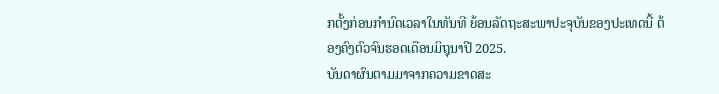ກຕັ້ງກ່ອນກຳນົດເວລາໃນທັນທີ ຍ້ອນລັດຖະສະພາປະຈຸບັນຂອງປະເທດນີ້ ຕ້ອງຄົງຕົວຈົນຮອດເດືອນມິຖຸນາປີ 2025.
ບັນດາຜົນຕາມມາຈາກຄວາມຂາດສະ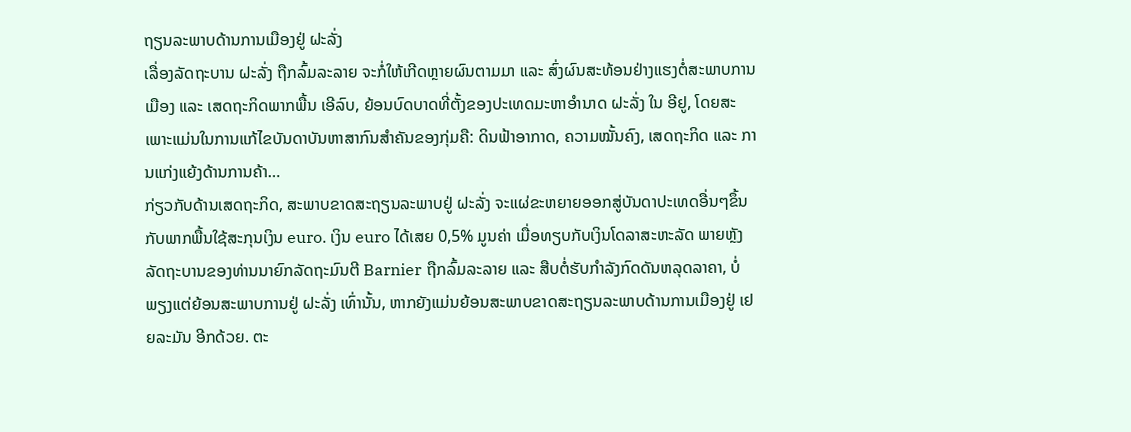ຖຽນລະພາບດ້ານການເມືອງຢູ່ ຝະລັ່ງ
ເລື່ອງລັດຖະບານ ຝະລັ່ງ ຖືກລົ້ມລະລາຍ ຈະກໍ່ໃຫ້ເກີດຫຼາຍຜົນຕາມມາ ແລະ ສົ່ງຜົນສະທ້ອນຢ່າງແຮງຕໍ່ສະພາບການເມືອງ ແລະ ເສດຖະກິດພາກພື້ນ ເອີລົບ, ຍ້ອນບົດບາດທີ່ຕັ້ງຂອງປະເທດມະຫາອຳນາດ ຝະລັ່ງ ໃນ ອີຢູ, ໂດຍສະເພາະແມ່ນໃນການແກ້ໄຂບັນດາບັນຫາສາກົນສຳຄັນຂອງກຸ່ມຄື: ດິນຟ້າອາກາດ, ຄວາມໝັ້ນຄົງ, ເສດຖະກິດ ແລະ ການແກ່ງແຍ້ງດ້ານການຄ້າ…
ກ່ຽວກັບດ້ານເສດຖະກິດ, ສະພາບຂາດສະຖຽນລະພາບຢູ່ ຝະລັ່ງ ຈະແຜ່ຂະຫຍາຍອອກສູ່ບັນດາປະເທດອື່ນໆຂຶ້ນກັບພາກພື້ນໃຊ້ສະກຸນເງິນ euro. ເງິນ euro ໄດ້ເສຍ 0,5% ມູນຄ່າ ເມື່ອທຽບກັບເງິນໂດລາສະຫະລັດ ພາຍຫຼັງລັດຖະບານຂອງທ່ານນາຍົກລັດຖະມົນຕີ Barnier ຖືກລົ້ມລະລາຍ ແລະ ສືບຕໍ່ຮັບກຳລັງກົດດັນຫລຸດລາຄາ, ບໍ່ພຽງແຕ່ຍ້ອນສະພາບການຢູ່ ຝະລັ່ງ ເທົ່ານັ້ນ, ຫາກຍັງແມ່ນຍ້ອນສະພາບຂາດສະຖຽນລະພາບດ້ານການເມືອງຢູ່ ເຢຍລະມັນ ອີກດ້ວຍ. ຕະ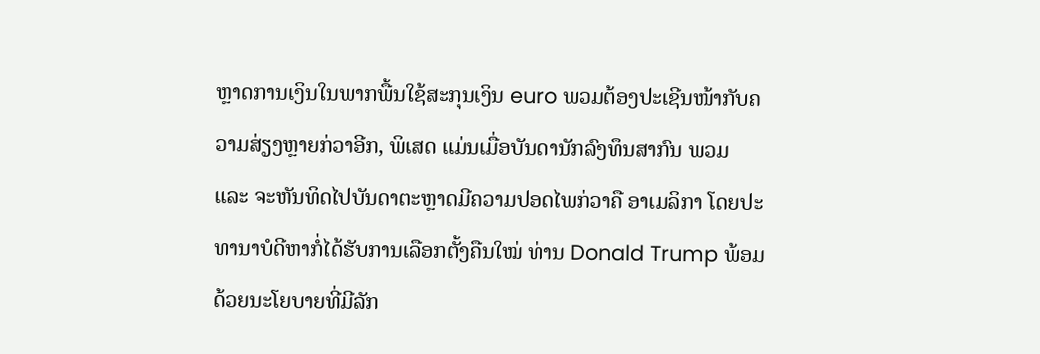ຫຼາດການເງິນໃນພາກພື້ນໃຊ້ສະກຸນເງິນ euro ພວມຕ້ອງປະເຊີນໜ້າກັບຄວາມສ່ຽງຫຼາຍກ່ວາອີກ, ພິເສດ ແມ່ນເມື່ອບັນດານັກລົງທຶນສາກົນ ພວມ ແລະ ຈະຫັນທິດໄປບັນດາຕະຫຼາດມີຄວາມປອດໄພກ່ວາຄື ອາເມລິກາ ໂດຍປະທານາບໍດີຫາກໍ່ໄດ້ຮັບການເລືອກຕັ້ງຄືນໃໝ່ ທ່ານ Donald Trump ພ້ອມດ້ວຍນະໂຍບາຍທີ່ມີລັກ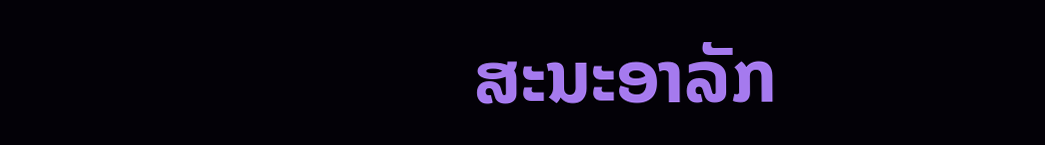ສະນະອາລັກ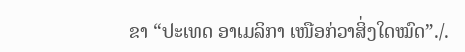ຂາ “ປະເທດ ອາເມລິກາ ເໜືອກ່ວາສິ່ງໃດໝົດ”./.